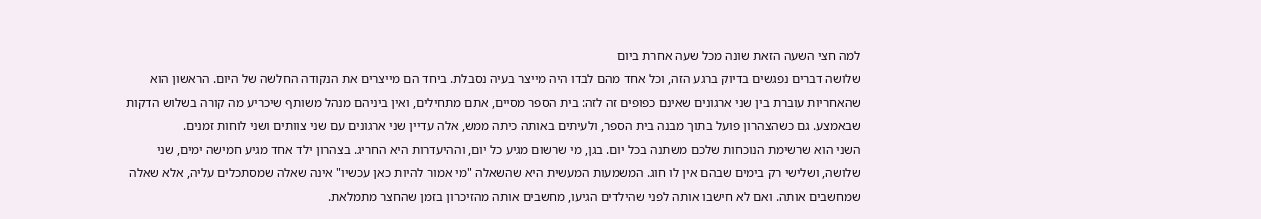למה חצי השעה הזאת שונה מכל שעה אחרת ביום
שלושה דברים נפגשים בדיוק ברגע הזה, וכל אחד מהם לבדו היה מייצר בעיה נסבלת. ביחד הם מייצרים את הנקודה החלשה של היום. הראשון הוא שהאחריות עוברת בין שני ארגונים שאינם כפופים זה לזה: בית הספר מסיים, אתם מתחילים, ואין ביניהם מנהל משותף שיכריע מה קורה בשלוש הדקות שבאמצע. גם כשהצהרון פועל בתוך מבנה בית הספר, ולעיתים באותה כיתה ממש, אלה עדיין שני ארגונים עם שני צוותים ושני לוחות זמנים.
השני הוא שרשימת הנוכחות שלכם משתנה בכל יום. בגן, מי שרשום מגיע כל יום, וההיעדרות היא החריג. בצהרון ילד אחד מגיע חמישה ימים, שני שלושה, ושלישי רק בימים שבהם אין לו חוג. המשמעות המעשית היא שהשאלה "מי אמור להיות כאן עכשיו" אינה שאלה שמסתכלים עליה, אלא שאלה שמחשבים אותה. ואם לא חישבו אותה לפני שהילדים הגיעו, מחשבים אותה מהזיכרון בזמן שהחצר מתמלאת.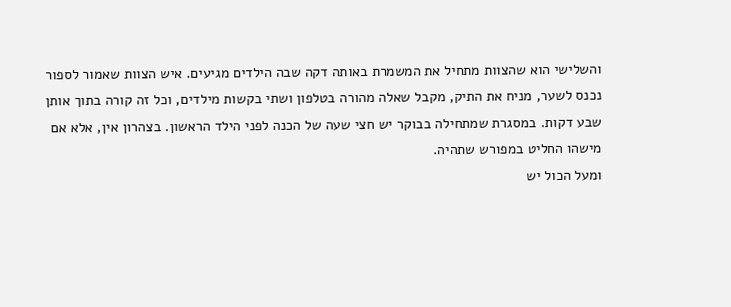והשלישי הוא שהצוות מתחיל את המשמרת באותה דקה שבה הילדים מגיעים. איש הצוות שאמור לספור נכנס לשער, מניח את התיק, מקבל שאלה מהורה בטלפון ושתי בקשות מילדים, וכל זה קורה בתוך אותן שבע דקות. במסגרת שמתחילה בבוקר יש חצי שעה של הכנה לפני הילד הראשון. בצהרון אין, אלא אם מישהו החליט במפורש שתהיה.
ומעל הכול יש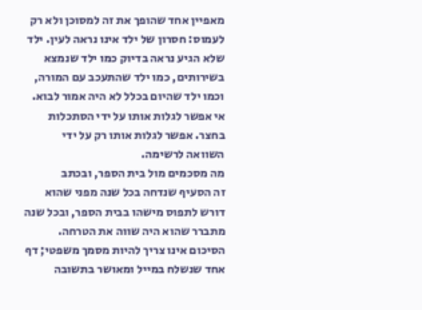מאפיין אחד שהופך את זה למסוכן ולא רק לעמוס: חסרון של ילד אינו נראה לעין. ילד שלא הגיע נראה בדיוק כמו ילד שנמצא בשירותים, כמו ילד שהתעכב עם המורה, וכמו ילד שהיום בכלל לא היה אמור לבוא. אי אפשר לגלות אותו על ידי הסתכלות בחצר. אפשר לגלות אותו רק על ידי השוואה לרשימה.
מה מסכמים מול בית הספר, ובכתב
זה הסעיף שנדחה בכל שנה מפני שהוא דורש לתפוס מישהו בבית הספר, ובכל שנה מתברר שהוא היה שווה את הטרחה. הסיכום אינו צריך להיות מסמך משפטי; דף אחד שנשלח במייל ומאושר בתשובה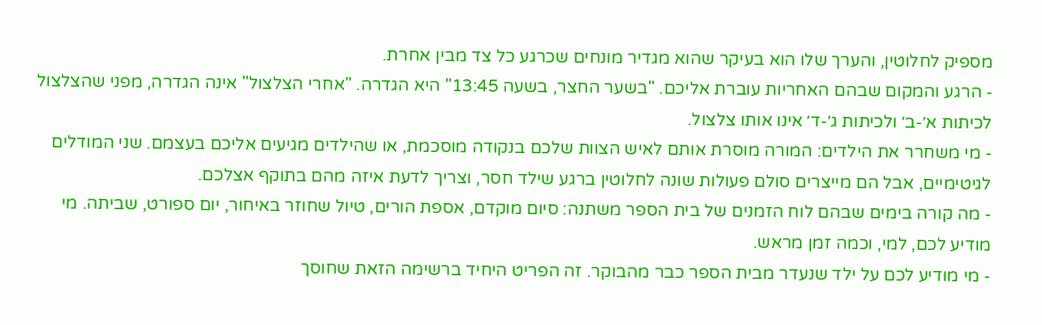מספיק לחלוטין, והערך שלו הוא בעיקר שהוא מגדיר מונחים שכרגע כל צד מבין אחרת.
- הרגע והמקום שבהם האחריות עוברת אליכם. "בשער החצר, בשעה 13:45" היא הגדרה. "אחרי הצלצול" אינה הגדרה, מפני שהצלצול לכיתות א׳-ב׳ ולכיתות ג׳-ד׳ אינו אותו צלצול.
- מי משחרר את הילדים: המורה מוסרת אותם לאיש הצוות שלכם בנקודה מוסכמת, או שהילדים מגיעים אליכם בעצמם. שני המודלים לגיטימיים, אבל הם מייצרים סולם פעולות שונה לחלוטין ברגע שילד חסר, וצריך לדעת איזה מהם בתוקף אצלכם.
- מה קורה בימים שבהם לוח הזמנים של בית הספר משתנה: סיום מוקדם, אספת הורים, טיול שחוזר באיחור, יום ספורט, שביתה. מי מודיע לכם, למי, וכמה זמן מראש.
- מי מודיע לכם על ילד שנעדר מבית הספר כבר מהבוקר. זה הפריט היחיד ברשימה הזאת שחוסך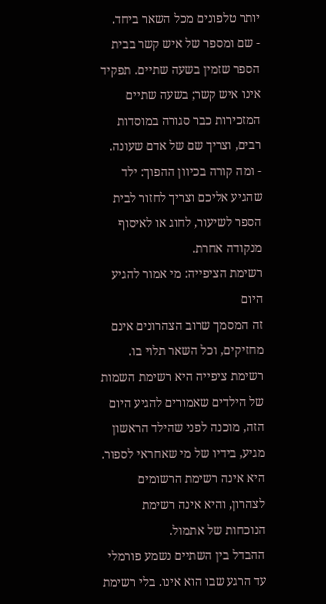יותר טלפונים מכל השאר ביחד.
- שם ומספר של איש קשר בבית הספר שזמין בשעה שתיים. תפקיד אינו איש קשר; בשעה שתיים המזכירות כבר סגורה במוסדות רבים, וצריך שם של אדם שעונה.
- ומה קורה בכיוון ההפוך: ילד שהגיע אליכם וצריך לחזור לבית הספר לשיעור, לחוג או לאיסוף מנקודה אחרת.
רשימת הציפייה: מי אמור להגיע היום
זה המסמך שרוב הצהרונים אינם מחזיקים, וכל השאר תלוי בו. רשימת ציפייה היא רשימת השמות של הילדים שאמורים להגיע היום הזה, מוכנה לפני שהילד הראשון מגיע, בידיו של מי שאחראי לספור. היא אינה רשימת הרשומים לצהרון, והיא אינה רשימת הנוכחות של אתמול.
ההבדל בין השתיים נשמע פורמלי עד הרגע שבו הוא אינו. בלי רשימת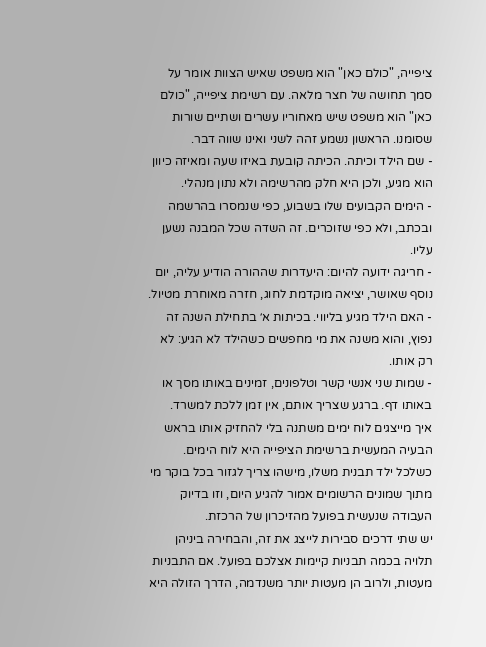ציפייה, "כולם כאן" הוא משפט שאיש הצוות אומר על סמך תחושה של חצר מלאה. עם רשימת ציפייה, "כולם כאן" הוא משפט שיש מאחוריו עשרים ושתיים שורות שסומנו. הראשון נשמע זהה לשני ואינו שווה דבר.
- שם הילד וכיתה. הכיתה קובעת באיזו שעה ומאיזה כיוון הוא מגיע, ולכן היא חלק מהרשימה ולא נתון מנהלי.
- הימים הקבועים שלו בשבוע, כפי שנמסרו בהרשמה ובכתב, ולא כפי שזוכרים. זה השדה שכל המבנה נשען עליו.
- חריגה ידועה להיום: היעדרות שההורה הודיע עליה, יום נוסף שאושר, יציאה מוקדמת לחוג, חזרה מאוחרת מטיול.
- האם הילד מגיע בליווי. בכיתות א׳ בתחילת השנה זה נפוץ, והוא משנה את מי מחפשים כשהילד לא הגיע: לא רק אותו.
- שמות שני אנשי קשר וטלפונים, זמינים באותו מסך או באותו דף. ברגע שצריך אותם, אין זמן ללכת למשרד.
איך מייצגים לוח ימים משתנה בלי להחזיק אותו בראש
הבעיה המעשית ברשימת הציפייה היא לוח הימים. כשלכל ילד תבנית משלו, מישהו צריך לגזור בכל בוקר מי מתוך שמונים הרשומים אמור להגיע היום, וזו בדיוק העבודה שנעשית בפועל מהזיכרון של הרכזת.
יש שתי דרכים סבירות לייצג את זה, והבחירה ביניהן תלויה בכמה תבניות קיימות אצלכם בפועל. אם התבניות מעטות, ולרוב הן מעטות יותר משנדמה, הדרך הזולה היא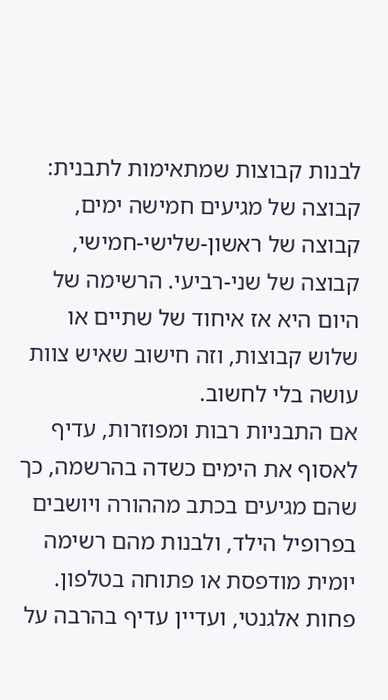לבנות קבוצות שמתאימות לתבנית: קבוצה של מגיעים חמישה ימים, קבוצה של ראשון-שלישי-חמישי, קבוצה של שני-רביעי. הרשימה של היום היא אז איחוד של שתיים או שלוש קבוצות, וזה חישוב שאיש צוות עושה בלי לחשוב.
אם התבניות רבות ומפוזרות, עדיף לאסוף את הימים כשדה בהרשמה, כך שהם מגיעים בכתב מההורה ויושבים בפרופיל הילד, ולבנות מהם רשימה יומית מודפסת או פתוחה בטלפון. פחות אלגנטי, ועדיין עדיף בהרבה על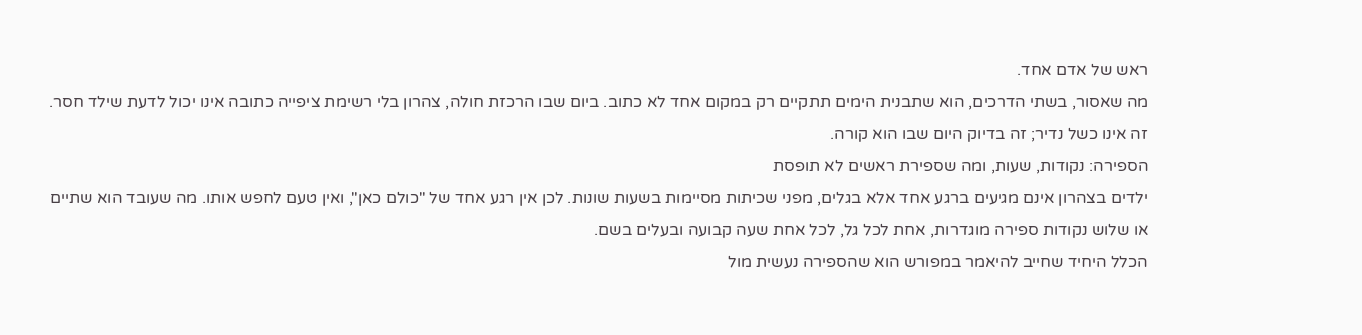ראש של אדם אחד.
מה שאסור, בשתי הדרכים, הוא שתבנית הימים תתקיים רק במקום אחד לא כתוב. ביום שבו הרכזת חולה, צהרון בלי רשימת ציפייה כתובה אינו יכול לדעת שילד חסר. זה אינו כשל נדיר; זה בדיוק היום שבו הוא קורה.
הספירה: נקודות, שעות, ומה שספירת ראשים לא תופסת
ילדים בצהרון אינם מגיעים ברגע אחד אלא בגלים, מפני שכיתות מסיימות בשעות שונות. לכן אין רגע אחד של "כולם כאן", ואין טעם לחפש אותו. מה שעובד הוא שתיים או שלוש נקודות ספירה מוגדרות, אחת לכל גל, לכל אחת שעה קבועה ובעלים בשם.
הכלל היחיד שחייב להיאמר במפורש הוא שהספירה נעשית מול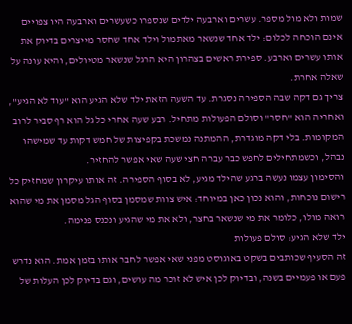שמות ולא מול מספר. עשרים וארבעה ילדים שנספרו כשעשרים וארבעה היו צפויים אינם הוכחה לכלום: ילד אחד שנשאר מאתמול וילד אחד שחסר מייצרים בדיוק את אותו עשרים וארבע. ספירת ראשים בצהרון היא הרגל שנשאר מטיולים, והיא עונה על שאלה אחרת.
צריך גם דקה שבה הספירה נסגרת. עד השעה הזאת ילד שלא הגיע הוא "עוד לא הגיע", ואחריה הוא "חסר" וסולם הפעולות מתחיל. רבע שעה אחרי כל גל הוא רף סביר לרוב המקומות. בלי דקה מוגדרת, ההמתנה נמשכת בקפיצות של חמש דקות עד שמישהו נבהל, וכשמתחילים לחפש כבר עברה חצי שעה שאי אפשר להחזיר.
והסימון עצמו נעשה ברגע שהילד מגיע, לא בסוף הספירה. זה אותו עיקרון שמחזיק כל רישום נוכחות, והוא נכון כאן במיוחד: איש צוות שמסמן בסוף הגל מסמן את מי שהוא רואה מולו, כלומר את מי שנשאר בחצר, ולא את מי שהגיע ונכנס פנימה.
ילד שלא הגיע: סולם פעולות
זה הסעיף שכותבים בשקט באוגוסט מפני שאי אפשר לחבר אותו בזמן אמת. הוא נדרש פעם או פעמיים בשנה, ובדיוק לכן איש לא זוכר מה עושים, וגם בדיוק לכן העלות של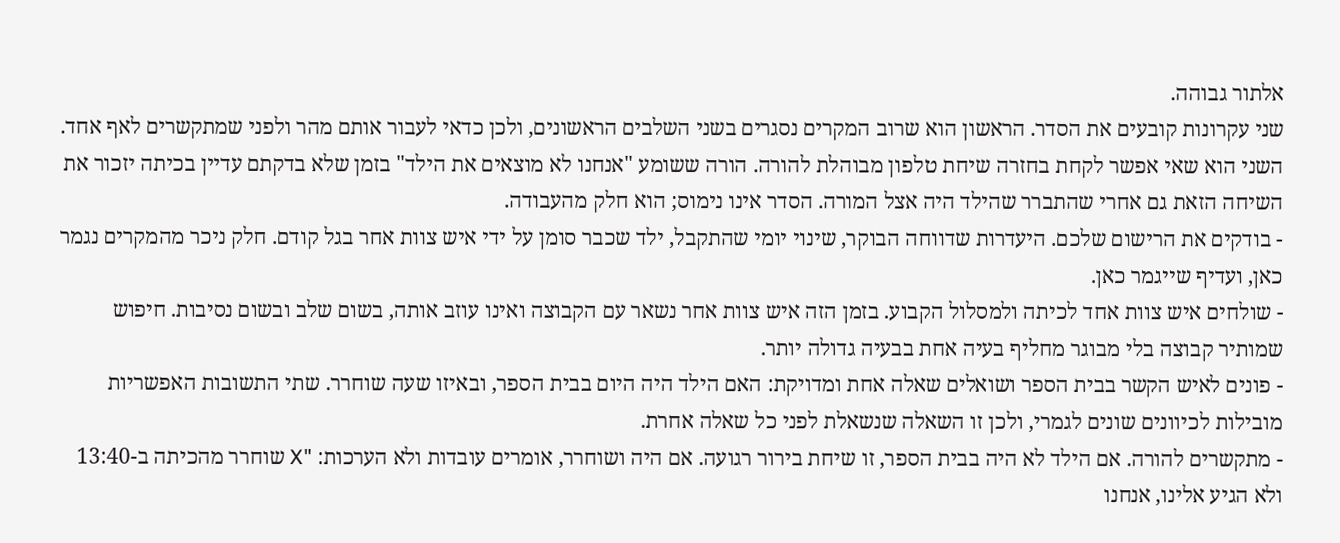אלתור גבוהה.
שני עקרונות קובעים את הסדר. הראשון הוא שרוב המקרים נסגרים בשני השלבים הראשונים, ולכן כדאי לעבור אותם מהר ולפני שמתקשרים לאף אחד. השני הוא שאי אפשר לקחת בחזרה שיחת טלפון מבוהלת להורה. הורה ששומע "אנחנו לא מוצאים את הילד" בזמן שלא בדקתם עדיין בכיתה יזכור את השיחה הזאת גם אחרי שהתברר שהילד היה אצל המורה. הסדר אינו נימוס; הוא חלק מהעבודה.
- בודקים את הרישום שלכם. היעדרות שדווחה הבוקר, שינוי יומי שהתקבל, ילד שכבר סומן על ידי איש צוות אחר בגל קודם. חלק ניכר מהמקרים נגמר כאן, ועדיף שייגמר כאן.
- שולחים איש צוות אחד לכיתה ולמסלול הקבוע. בזמן הזה איש צוות אחר נשאר עם הקבוצה ואינו עוזב אותה, בשום שלב ובשום נסיבות. חיפוש שמותיר קבוצה בלי מבוגר מחליף בעיה אחת בבעיה גדולה יותר.
- פונים לאיש הקשר בבית הספר ושואלים שאלה אחת ומדויקת: האם הילד היה היום בבית הספר, ובאיזו שעה שוחרר. שתי התשובות האפשריות מובילות לכיוונים שונים לגמרי, ולכן זו השאלה שנשאלת לפני כל שאלה אחרת.
- מתקשרים להורה. אם הילד לא היה בבית הספר, זו שיחת בירור רגועה. אם היה ושוחרר, אומרים עובדות ולא הערכות: "X שוחרר מהכיתה ב-13:40 ולא הגיע אלינו, אנחנו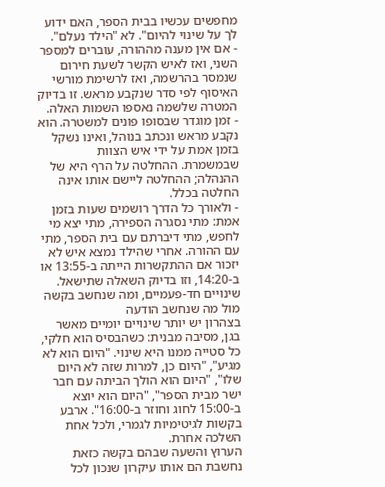מחפשים עכשיו בבית הספר, האם ידוע לך על שינוי להיום". לא "הילד נעלם".
- אם אין מענה מההורה, עוברים למספר השני, ואז לאיש הקשר לשעת חירום שנמסר בהרשמה, ואז לרשימת מורשי האיסוף לפי סדר שנקבע מראש. זו בדיוק המטרה שלשמה נאספו השמות האלה.
- זמן מוגדר שבסופו פונים למשטרה. הוא נקבע מראש ונכתב בנוהל, ואינו נשקל בזמן אמת על ידי איש הצוות שבמשמרת. ההחלטה על הרף היא של ההנהלה; ההחלטה ליישם אותו אינה החלטה בכלל.
- ולאורך כל הדרך רושמים שעות בזמן אמת: מתי נסגרה הספירה, מתי יצא מי לחפש, מתי דיברתם עם בית הספר, מתי עם ההורה. אחרי שהילד נמצא איש לא יזכור אם ההתקשרות הייתה ב-13:55 או ב-14:20, וזו בדיוק השאלה שתישאל.
שינויים חד-פעמיים, ומה שנחשב בקשה מול מה שנחשב הודעה
בצהרון יש יותר שינויים יומיים מאשר בגן, מסיבה מבנית: כשהבסיס הוא חלקי, כל סטייה ממנו היא שינוי. "היום הוא לא מגיע", "היום כן, למרות שזה לא היום שלו", "היום הוא הולך הביתה עם חבר ישר מבית הספר", "היום הוא יוצא ב-15:00 לחוג וחוזר ב-16:00". ארבע בקשות לגיטימיות לגמרי, ולכל אחת השלכה אחרת.
הערוץ והשעה שבהם בקשה כזאת נחשבת הם אותו עיקרון שנכון לכל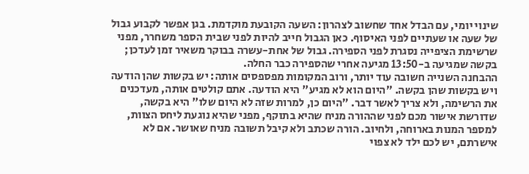שינוי יומי, עם הבדל אחד שחשוב לצהרון: השעה הקובעת מוקדמת. בגן אפשר לקבוע גבול של שעה או שעתיים לפני האיסוף. כאן הגבול חייב להיות לפני שבית הספר משחרר, מפני שרשימת הציפייה נסגרת לפני הספירה. גבול של אחת-עשרה בבוקר משאיר זמן לעדכן; בקשה שמגיעה ב-13:50 מגיעה אחרי שהספירה כבר החלה.
ההבחנה השנייה חשובה עוד יותר, ורוב המקומות מפספסים אותה: יש בקשות שהן הודעה ויש בקשות שהן בקשה. "היום הוא לא מגיע" היא הודעה. אתם קולטים אותה, מעדכנים את הרשימה, ולא צריך לאשר דבר. "היום כן, למרות שזה לא היום שלו" היא בקשה, שדורשת אישור מכם לפני שההורה מניח שהיא בתוקף, מפני שהיא נוגעת ליחס הצוות, למספר המנות בארוחה, ולחיוב. הורה שכתב ולא קיבל תשובה מניח שאושר. אם לא אישרתם, יש לכם ילד לא צפוי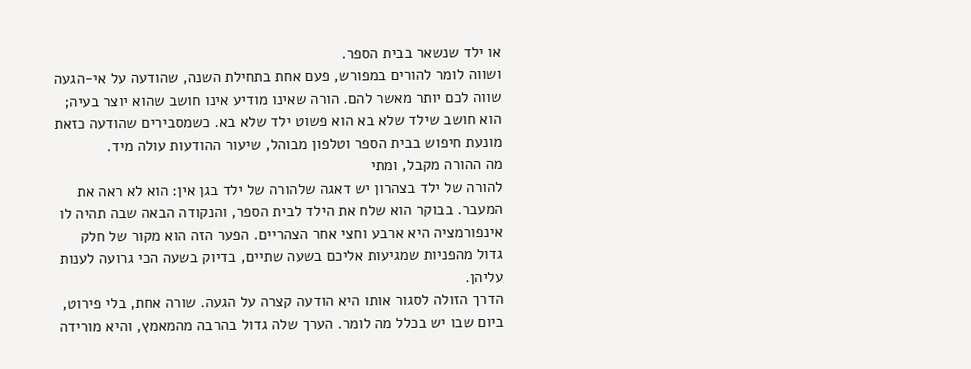או ילד שנשאר בבית הספר.
ושווה לומר להורים במפורש, פעם אחת בתחילת השנה, שהודעה על אי-הגעה שווה לכם יותר מאשר להם. הורה שאינו מודיע אינו חושב שהוא יוצר בעיה; הוא חושב שילד שלא בא הוא פשוט ילד שלא בא. כשמסבירים שהודעה כזאת מונעת חיפוש בבית הספר וטלפון מבוהל, שיעור ההודעות עולה מיד.
מה ההורה מקבל, ומתי
להורה של ילד בצהרון יש דאגה שלהורה של ילד בגן אין: הוא לא ראה את המעבר. בבוקר הוא שלח את הילד לבית הספר, והנקודה הבאה שבה תהיה לו אינפורמציה היא ארבע וחצי אחר הצהריים. הפער הזה הוא מקור של חלק גדול מהפניות שמגיעות אליכם בשעה שתיים, בדיוק בשעה הכי גרועה לענות עליהן.
הדרך הזולה לסגור אותו היא הודעה קצרה על הגעה. שורה אחת, בלי פירוט, ביום שבו יש בכלל מה לומר. הערך שלה גדול בהרבה מהמאמץ, והיא מורידה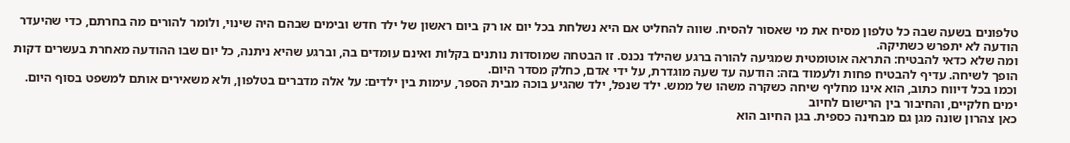טלפונים בשעה שבה כל טלפון מסיח את מי שאסור להסיח. שווה להחליט אם היא נשלחת בכל יום או רק ביום ראשון של ילד חדש ובימים שבהם היה שינוי, ולומר להורים מה בחרתם, כדי שהיעדר הודעה לא יתפרש כשתיקה.
ומה שלא כדאי להבטיח: התראה אוטומטית שמגיעה להורה ברגע שהילד נכנס. זו הבטחה שמוסדות נותנים בקלות ואינם עומדים בה, וברגע שהיא ניתנה, כל יום שבו ההודעה מאחרת בעשרים דקות הופך לשיחה. עדיף להבטיח פחות ולעמוד בזה: הודעה עד שעה מוגדרת, על ידי אדם, כחלק מסדר היום.
וכמו בכל דיווח כתוב, הוא אינו מחליף שיחה כשקרה משהו של ממש. ילד שנפל, ילד שהגיע בוכה מבית הספר, עימות בין ילדים: על אלה מדברים בטלפון, ולא משאירים אותם למשפט בסוף היום.
ימים חלקיים, והחיבור בין הרישום לחיוב
כאן צהרון שונה מגן גם מבחינה כספית. בגן החיוב הוא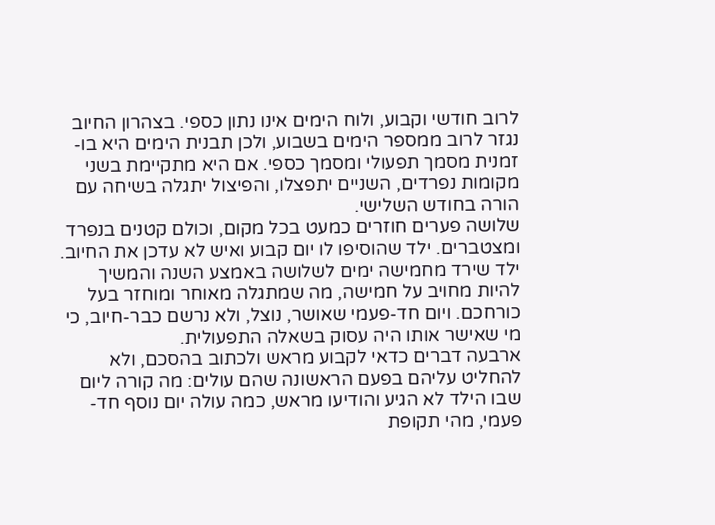לרוב חודשי וקבוע, ולוח הימים אינו נתון כספי. בצהרון החיוב נגזר לרוב ממספר הימים בשבוע, ולכן תבנית הימים היא בו-זמנית מסמך תפעולי ומסמך כספי. אם היא מתקיימת בשני מקומות נפרדים, השניים יתפצלו, והפיצול יתגלה בשיחה עם הורה בחודש השלישי.
שלושה פערים חוזרים כמעט בכל מקום, וכולם קטנים בנפרד ומצטברים. ילד שהוסיפו לו יום קבוע ואיש לא עדכן את החיוב. ילד שירד מחמישה ימים לשלושה באמצע השנה והמשיך להיות מחויב על חמישה, מה שמתגלה מאוחר ומוחזר בעל כורחכם. ויום חד-פעמי שאושר, נוצל, ולא נרשם כבר-חיוב, כי מי שאישר אותו היה עסוק בשאלה התפעולית.
ארבעה דברים כדאי לקבוע מראש ולכתוב בהסכם, ולא להחליט עליהם בפעם הראשונה שהם עולים: מה קורה ליום שבו הילד לא הגיע והודיעו מראש, כמה עולה יום נוסף חד-פעמי, מהי תקופת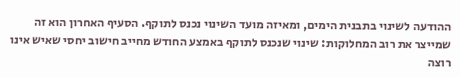ההודעה לשינוי בתבנית הימים, ומאיזה מועד השינוי נכנס לתוקף. הסעיף האחרון הוא זה שמייצר את רוב המחלוקות: שינוי שנכנס לתוקף באמצע החודש מחייב חישוב יחסי שאיש אינו רוצה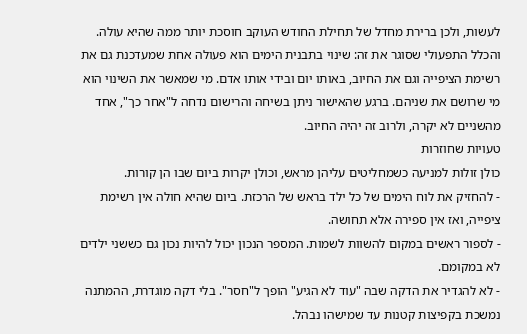לעשות, ולכן ברירת מחדל של תחילת החודש העוקב חוסכת יותר ממה שהיא עולה.
והכלל התפעולי שסוגר את זה: שינוי בתבנית הימים הוא פעולה אחת שמעדכנת גם את רשימת הציפייה וגם את החיוב, באותו יום ובידי אותו אדם. מי שמאשר את השינוי הוא מי שרושם את שניהם. ברגע שהאישור ניתן בשיחה והרישום נדחה ל"אחר כך", אחד מהשניים לא יקרה, ולרוב זה יהיה החיוב.
טעויות שחוזרות
כולן זולות למניעה כשמחליטים עליהן מראש, וכולן יקרות ביום שבו הן קורות.
- להחזיק את לוח הימים של כל ילד בראש של הרכזת. ביום שהיא חולה אין רשימת ציפייה, ואז אין ספירה אלא תחושה.
- לספור ראשים במקום להשוות לשמות. המספר הנכון יכול להיות נכון גם כששני ילדים לא במקומם.
- לא להגדיר את הדקה שבה "עוד לא הגיע" הופך ל"חסר". בלי דקה מוגדרת, ההמתנה נמשכת בקפיצות קטנות עד שמישהו נבהל.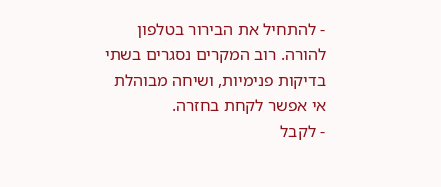- להתחיל את הבירור בטלפון להורה. רוב המקרים נסגרים בשתי בדיקות פנימיות, ושיחה מבוהלת אי אפשר לקחת בחזרה.
- לקבל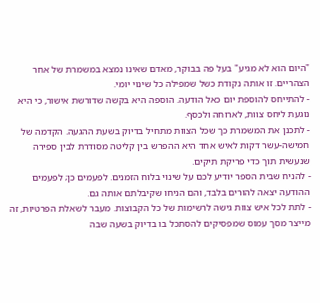"היום הוא לא מגיע" בעל פה בבוקר, מאדם שאינו נמצא במשמרת של אחר הצהריים. זו אותה נקודת כשל שמפילה כל שינוי יומי.
- להתייחס להוספת יום כאל הודעה. הוספה היא בקשה שדורשת אישור, כי היא נוגעת ליחס צוות, לארוחה ולכסף.
- לתכנן את המשמרת כך שכל הצוות מתחיל בדיוק בשעת ההגעה. הקדמה של חמישה-עשר דקות לאיש אחד היא ההפרש בין קליטה מסודרת לבין ספירה שנעשית תוך כדי פריקת תיקים.
- להניח שבית הספר יודיע לכם על שינוי בלוח הזמנים. לפעמים כן; לפעמים ההודעה יצאה להורים בלבד, והם הניחו שקיבלתם אותה גם.
- לתת לכל איש צוות גישה לרשימות של כל הקבוצות. מעבר לשאלת הפרטיות, זה מייצר מסך עמוס שמפסיקים להסתכל בו בדיוק בשעה שבה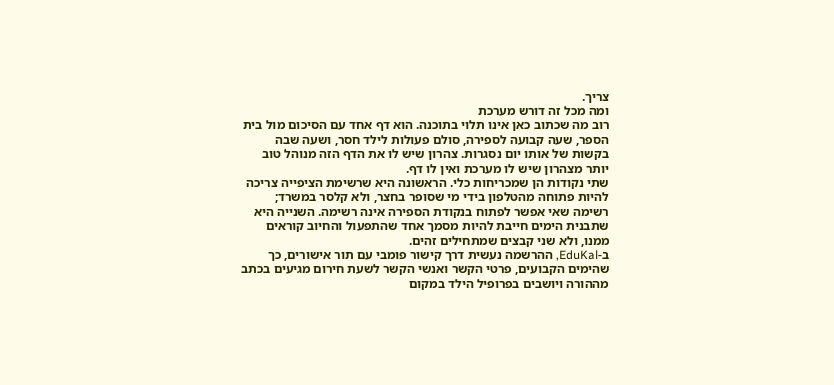צריך.
ומה מכל זה דורש מערכת
רוב מה שכתוב כאן אינו תלוי בתוכנה. הוא דף אחד עם הסיכום מול בית הספר, שעה קבועה לספירה, סולם פעולות לילד חסר, ושעה שבה בקשות של אותו יום נסגרות. צהרון שיש לו את הדף הזה מנוהל טוב יותר מצהרון שיש לו מערכת ואין לו דף.
שתי נקודות הן שמכריחות כלי. הראשונה היא שרשימת הציפייה צריכה להיות פתוחה מהטלפון בידי מי שסופר בחצר, ולא קלסר במשרד; רשימה שאי אפשר לפתוח בנקודת הספירה אינה רשימה. השנייה היא שתבנית הימים חייבת להיות מסמך אחד שהתפעול והחיוב קוראים ממנו, ולא שני קבצים שמתחילים זהים.
ב-EduKal, ההרשמה נעשית דרך קישור פומבי עם תור אישורים, כך שהימים הקבועים, פרטי הקשר ואנשי הקשר לשעת חירום מגיעים בכתב מההורה ויושבים בפרופיל הילד במקום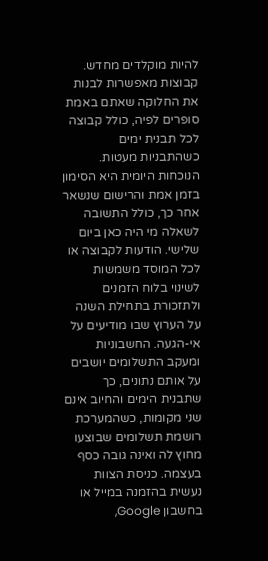להיות מוקלדים מחדש. קבוצות מאפשרות לבנות את החלוקה שאתם באמת סופרים לפיה, כולל קבוצה לכל תבנית ימים כשהתבניות מעטות. הנוכחות היומית היא הסימון בזמן אמת והרישום שנשאר אחר כך, כולל התשובה לשאלה מי היה כאן ביום שלישי. הודעות לקבוצה או לכל המוסד משמשות לשינוי בלוח הזמנים ולתזכורת בתחילת השנה על הערוץ שבו מודיעים על אי-הגעה. החשבוניות ומעקב התשלומים יושבים על אותם נתונים, כך שתבנית הימים והחיוב אינם שני מקומות, כשהמערכת רושמת תשלומים שבוצעו מחוץ לה ואינה גובה כסף בעצמה. כניסת הצוות נעשית בהזמנה במייל או בחשבון Google,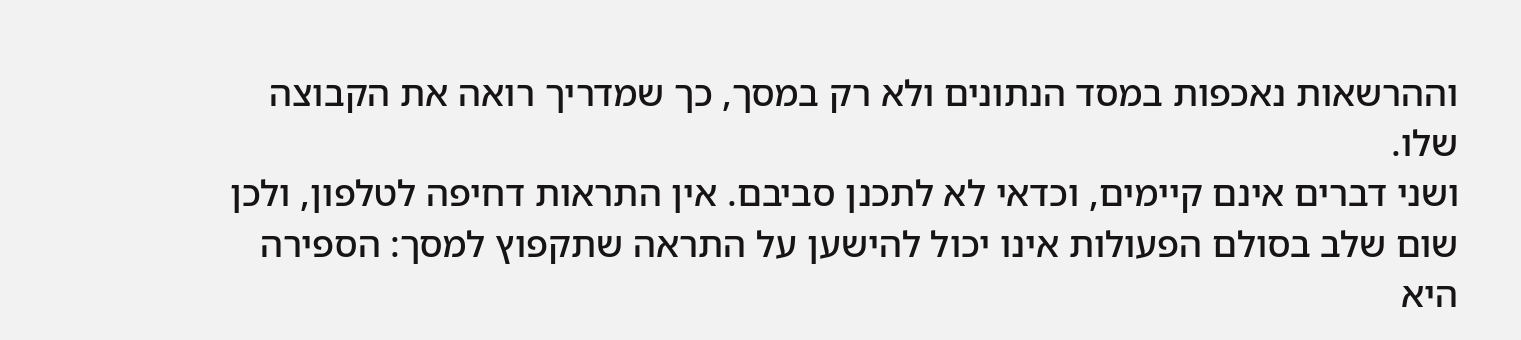וההרשאות נאכפות במסד הנתונים ולא רק במסך, כך שמדריך רואה את הקבוצה שלו.
ושני דברים אינם קיימים, וכדאי לא לתכנן סביבם. אין התראות דחיפה לטלפון, ולכן שום שלב בסולם הפעולות אינו יכול להישען על התראה שתקפוץ למסך: הספירה היא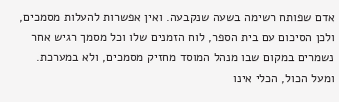אדם שפותח רשימה בשעה שנקבעה. ואין אפשרות להעלות מסמכים, ולכן הסיכום עם בית הספר, לוח הזמנים שלו וכל מסמך רגיש אחר נשמרים במקום שבו מנהל המוסד מחזיק מסמכים, ולא במערכת.
ומעל הכול, הכלי אינו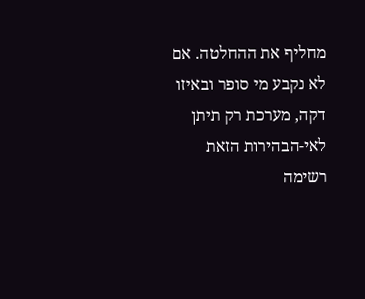מחליף את ההחלטה. אם לא נקבע מי סופר ובאיזו דקה, מערכת רק תיתן לאי-הבהירות הזאת רשימה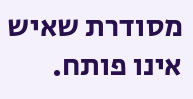מסודרת שאיש אינו פותח.